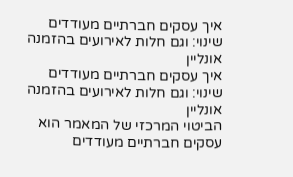איך עסקים חברתיים מעודדים שינוי: וגם חלות לאירועים בהזמנה אונליין
איך עסקים חברתיים מעודדים שינוי: וגם חלות לאירועים בהזמנה אונליין
הביטוי המרכזי של המאמר הוא עסקים חברתיים מעודדים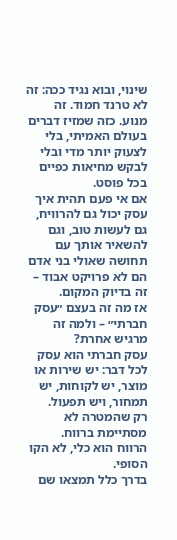שינוי, ובוא נגיד ככה: זה לא טרנד חמוד. זה מנוע. כזה שמזיז דברים בעולם האמיתי, בלי לצעוק יותר מדי ובלי לבקש מחיאות כפיים בכל פוסט.
אם אי פעם תהית איך עסק יכול גם להרוויח, גם לעשות טוב, וגם להשאיר אותך עם תחושה שאולי בני אדם הם לא פרויקט אבוד – זה בדיוק המקום.
אז מה זה בעצם ״עסק חברתי״ – ולמה זה מרגיש אחרת?
עסק חברתי הוא עסק לכל דבר: יש שירות או מוצר, יש לקוחות, יש תמחור, ויש תפעול.
רק שהמטרה לא מסתיימת ברווח.
הרווח הוא כלי, לא הקו הסופי.
בדרך כלל תמצאו שם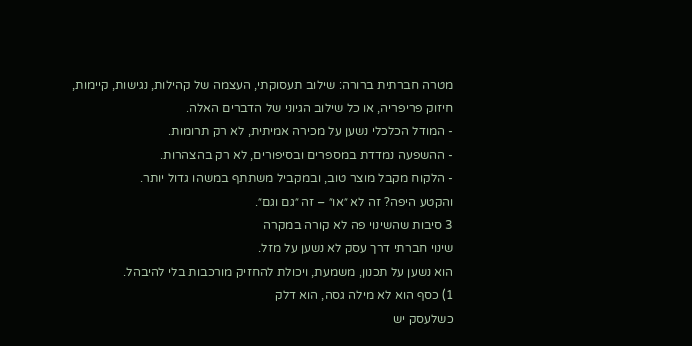מטרה חברתית ברורה: שילוב תעסוקתי, העצמה של קהילות, נגישות, קיימות, חיזוק פריפריה, או כל שילוב הגיוני של הדברים האלה.
- המודל הכלכלי נשען על מכירה אמיתית, לא רק תרומות.
- ההשפעה נמדדת במספרים ובסיפורים, לא רק בהצהרות.
- הלקוח מקבל מוצר טוב, ובמקביל משתתף במשהו גדול יותר.
והקטע היפה? זה לא ״או״ – זה ״גם וגם״.
3 סיבות שהשינוי פה לא קורה במקרה
שינוי חברתי דרך עסק לא נשען על מזל.
הוא נשען על תכנון, משמעת, ויכולת להחזיק מורכבות בלי להיבהל.
1) כסף הוא לא מילה גסה, הוא דלק
כשלעסק יש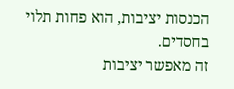הכנסות יציבות, הוא פחות תלוי בחסדים.
זה מאפשר יציבות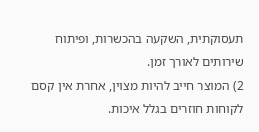תעסוקתית, השקעה בהכשרות, ופיתוח שירותים לאורך זמן.
2) המוצר חייב להיות מצוין, אחרת אין קסם
לקוחות חוזרים בגלל איכות.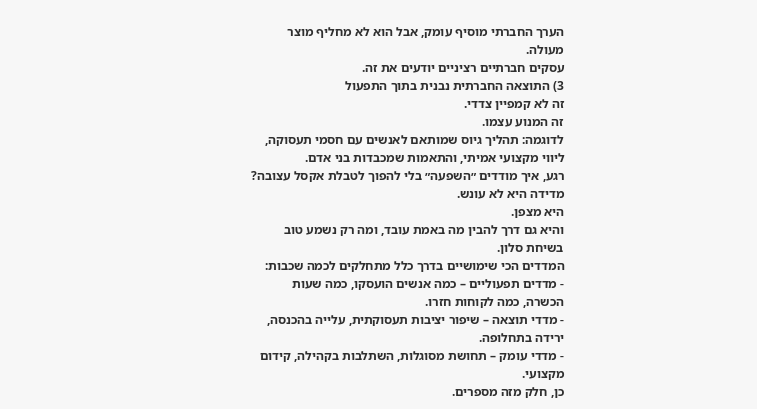הערך החברתי מוסיף עומק, אבל הוא לא מחליף מוצר מעולה.
עסקים חברתיים רציניים יודעים את זה.
3) התוצאה החברתית נבנית בתוך התפעול
זה לא קמפיין צדדי.
זה המנוע עצמו.
לדוגמה: תהליך גיוס שמותאם לאנשים עם חסמי תעסוקה, ליווי מקצועי אמיתי, והתאמות שמכבדות בני אדם.
רגע, איך מודדים ״השפעה״ בלי להפוך לטבלת אקסל עצובה?
מדידה היא לא עונש.
היא מצפן.
והיא גם דרך להבין מה באמת עובד, ומה רק נשמע טוב בשיחת סלון.
המדדים הכי שימושיים בדרך כלל מתחלקים לכמה שכבות:
- מדדים תפעוליים – כמה אנשים הועסקו, כמה שעות הכשרה, כמה לקוחות חזרו.
- מדדי תוצאה – שיפור יציבות תעסוקתית, עלייה בהכנסה, ירידה בתחלופה.
- מדדי עומק – תחושת מסוגלות, השתלבות בקהילה, קידום מקצועי.
כן, חלק מזה מספרים.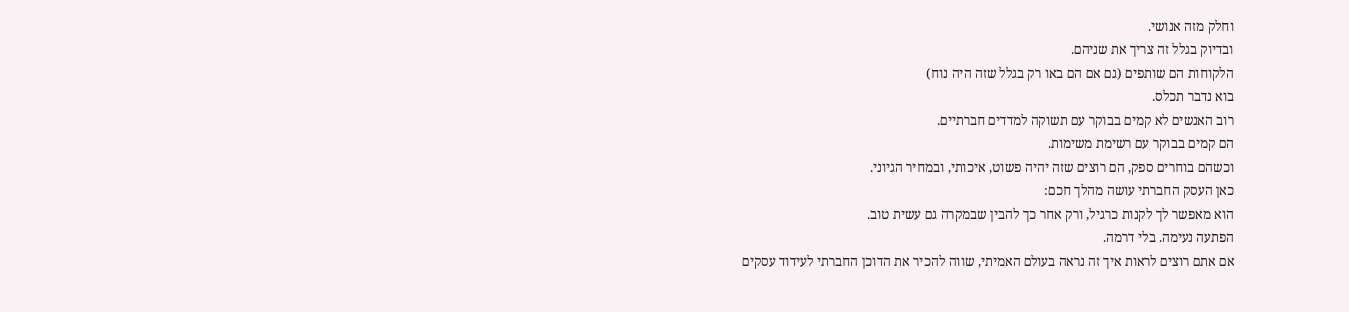וחלק מזה אנושי.
ובדיוק בגלל זה צריך את שניהם.
הלקוחות הם שותפים (גם אם הם באו רק בגלל שזה היה נוח)
בוא נדבר תכלס.
רוב האנשים לא קמים בבוקר עם תשוקה למדדים חברתיים.
הם קמים בבוקר עם רשימת משימות.
וכשהם בוחרים ספק, הם רוצים שזה יהיה פשוט, איכותי, ובמחיר הגיוני.
כאן העסק החברתי עושה מהלך חכם:
הוא מאפשר לך לקנות כרגיל, ורק אחר כך להבין שבמקרה גם עשית טוב.
הפתעה נעימה. בלי דרמה.
אם אתם רוצים לראות איך זה נראה בעולם האמיתי, שווה להכיר את הדוכן החברתי לעידוד עסקים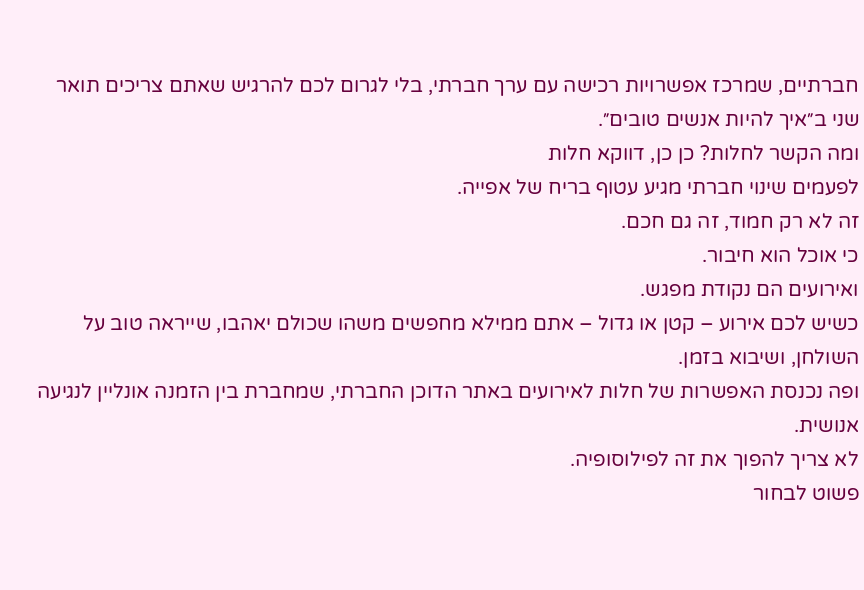חברתיים, שמרכז אפשרויות רכישה עם ערך חברתי, בלי לגרום לכם להרגיש שאתם צריכים תואר שני ב״איך להיות אנשים טובים״.
ומה הקשר לחלות? כן כן, דווקא חלות
לפעמים שינוי חברתי מגיע עטוף בריח של אפייה.
זה לא רק חמוד, זה גם חכם.
כי אוכל הוא חיבור.
ואירועים הם נקודת מפגש.
כשיש לכם אירוע – קטן או גדול – אתם ממילא מחפשים משהו שכולם יאהבו, שייראה טוב על השולחן, ושיבוא בזמן.
ופה נכנסת האפשרות של חלות לאירועים באתר הדוכן החברתי, שמחברת בין הזמנה אונליין לנגיעה אנושית.
לא צריך להפוך את זה לפילוסופיה.
פשוט לבחור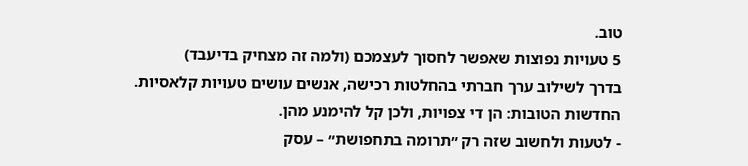טוב.
5 טעויות נפוצות שאפשר לחסוך לעצמכם (ולמה זה מצחיק בדיעבד)
בדרך לשילוב ערך חברתי בהחלטות רכישה, אנשים עושים טעויות קלאסיות.
החדשות הטובות: הן די צפויות, ולכן קל להימנע מהן.
- לטעות ולחשוב שזה רק ״תרומה בתחפושת״ – עסק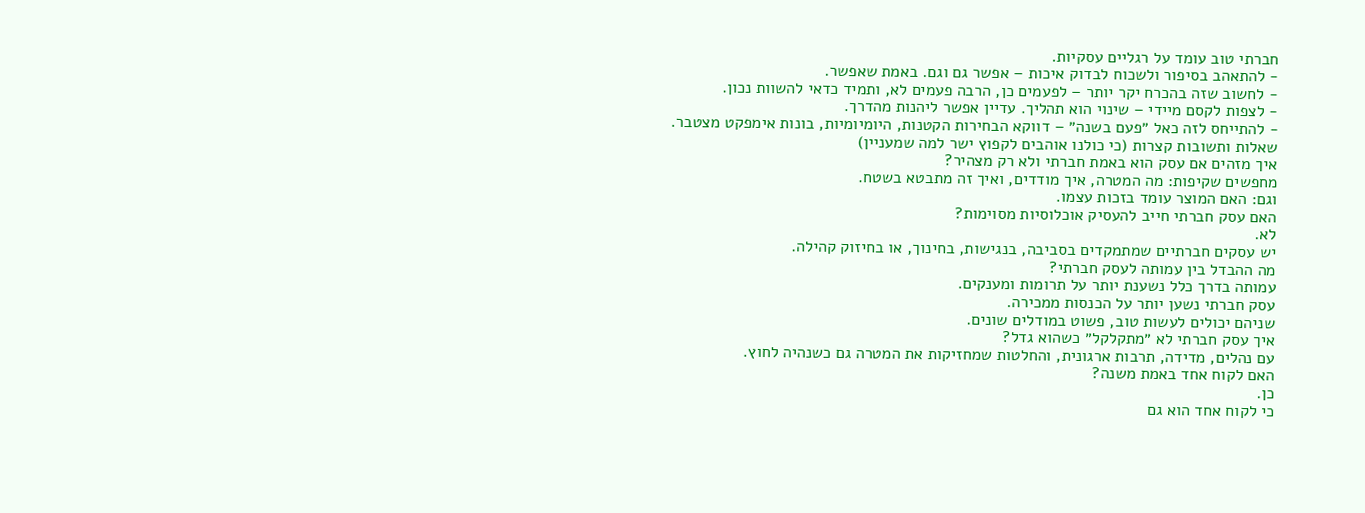חברתי טוב עומד על רגליים עסקיות.
- להתאהב בסיפור ולשכוח לבדוק איכות – אפשר גם וגם. באמת שאפשר.
- לחשוב שזה בהכרח יקר יותר – לפעמים כן, הרבה פעמים לא, ותמיד כדאי להשוות נכון.
- לצפות לקסם מיידי – שינוי הוא תהליך. עדיין אפשר ליהנות מהדרך.
- להתייחס לזה כאל ״פעם בשנה״ – דווקא הבחירות הקטנות, היומיומיות, בונות אימפקט מצטבר.
שאלות ותשובות קצרות (כי כולנו אוהבים לקפוץ ישר למה שמעניין)
איך מזהים אם עסק הוא באמת חברתי ולא רק מצהיר?
מחפשים שקיפות: מה המטרה, איך מודדים, ואיך זה מתבטא בשטח.
וגם: האם המוצר עומד בזכות עצמו.
האם עסק חברתי חייב להעסיק אוכלוסיות מסוימות?
לא.
יש עסקים חברתיים שמתמקדים בסביבה, בנגישות, בחינוך, או בחיזוק קהילה.
מה ההבדל בין עמותה לעסק חברתי?
עמותה בדרך כלל נשענת יותר על תרומות ומענקים.
עסק חברתי נשען יותר על הכנסות ממכירה.
שניהם יכולים לעשות טוב, פשוט במודלים שונים.
איך עסק חברתי לא ״מתקלקל״ כשהוא גדל?
עם נהלים, מדידה, תרבות ארגונית, והחלטות שמחזיקות את המטרה גם כשנהיה לחוץ.
האם לקוח אחד באמת משנה?
כן.
כי לקוח אחד הוא גם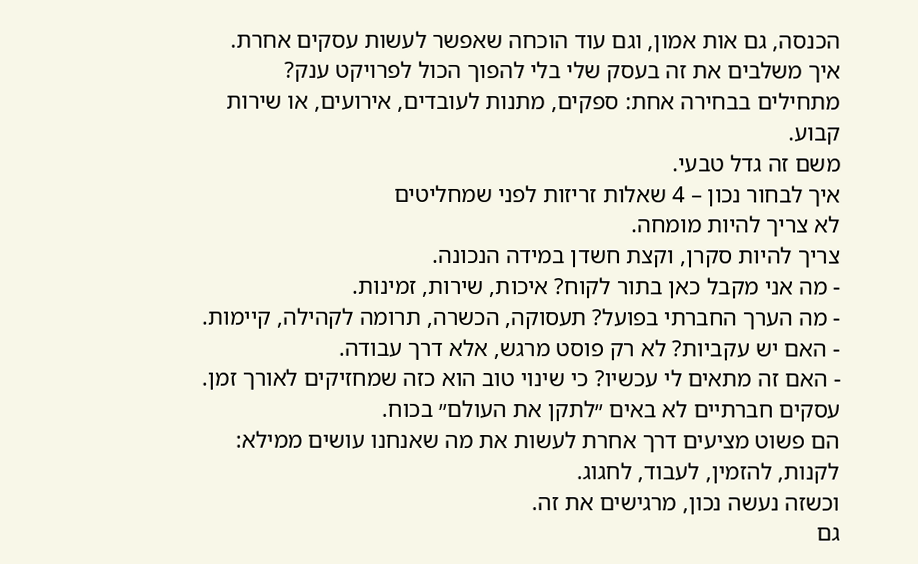הכנסה, גם אות אמון, וגם עוד הוכחה שאפשר לעשות עסקים אחרת.
איך משלבים את זה בעסק שלי בלי להפוך הכול לפרויקט ענק?
מתחילים בבחירה אחת: ספקים, מתנות לעובדים, אירועים, או שירות קבוע.
משם זה גדל טבעי.
איך לבחור נכון – 4 שאלות זריזות לפני שמחליטים
לא צריך להיות מומחה.
צריך להיות סקרן, וקצת חשדן במידה הנכונה.
- מה אני מקבל כאן בתור לקוח? איכות, שירות, זמינות.
- מה הערך החברתי בפועל? תעסוקה, הכשרה, תרומה לקהילה, קיימות.
- האם יש עקביות? לא רק פוסט מרגש, אלא דרך עבודה.
- האם זה מתאים לי עכשיו? כי שינוי טוב הוא כזה שמחזיקים לאורך זמן.
עסקים חברתיים לא באים ״לתקן את העולם״ בכוח.
הם פשוט מציעים דרך אחרת לעשות את מה שאנחנו עושים ממילא: לקנות, להזמין, לעבוד, לחגוג.
וכשזה נעשה נכון, מרגישים את זה.
גם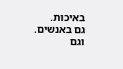באיכות.
גם באנשים.
וגם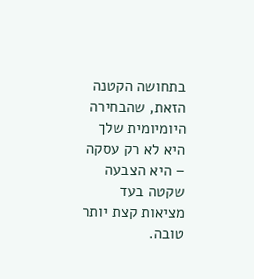בתחושה הקטנה הזאת, שהבחירה היומיומית שלך היא לא רק עסקה – היא הצבעה שקטה בעד מציאות קצת יותר טובה.